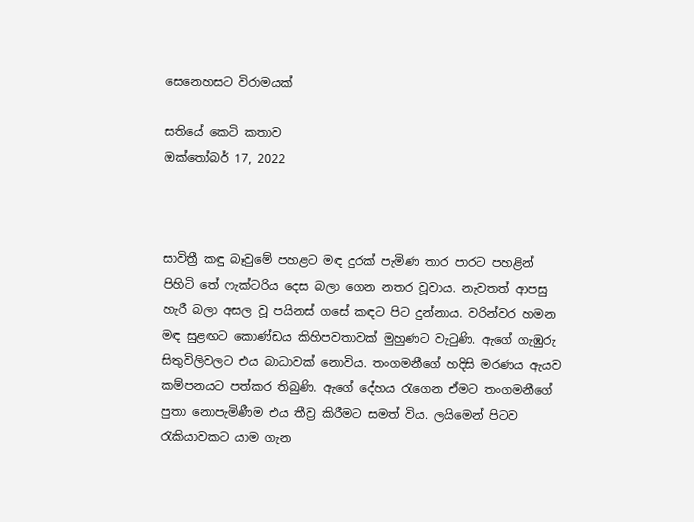සෙනෙහසට විරාමයක්

සතියේ කෙටි කතාව
ඔක්තෝබර් 17, 2022



සාවිත්‍රී කඳු බෑවුමේ පහළට මඳ දුරක් පැමිණ තාර පාරට පහළින් පිහිටි තේ ෆැක්ටරිය දෙස බලා ගෙන නතර වූවාය. නැවතත් ආපසු හැරී බලා අසල වූ පයිනස් ගසේ කඳට පිට දුන්නාය. වරින්වර හමන මඳ සුළඟට කොණ්ඩය කිහිපවතාවක් මුහුණට වැටුණි. ඇගේ ගැඹුරු සිතුවිලිවලට එය බාධාවක් නොවිය. තංගමනීගේ හදිසි මරණය ඇයව කම්පනයට පත්කර තිබුණි. ඇගේ දේහය රැගෙන ඒමට තංගමනීගේ පුතා නොපැමිණීම එය තීව්‍ර කිරීමට සමත් විය. ලයිමෙන් පිටව රැකියාවකට යාම ගැන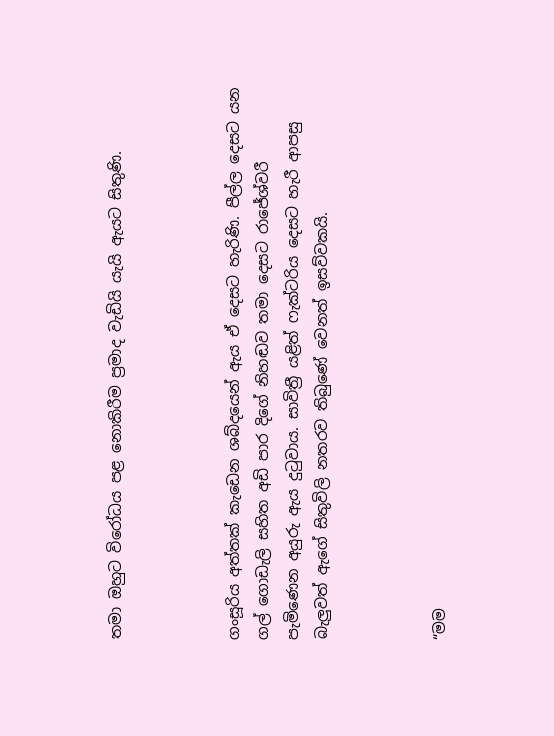තමා ඔහුට විරෝධය පළ නොකිරීම ප්‍රමාද වැඩියි යැයි ඇයට සිතුණි.



ගංසූරිය අත්තක් කැඩෙන ශබ්දයෙන් ඇය ඒ දෙසට හැරිණි. පීල්ල දෙසට යන ගල් ගොඩැලි සහිත අඩි පාර දිගේ නිහඬව තමා දෙසට රාජේශ්වරී පැමිණෙන අයුරු ඇය දුටුවාය. සාවිත්‍රී යළිත් ෆැක්ටරිය දෙසට හැරී ආපසු බැලුවත් ඇගේ සිතුවිලි නතරව තිබුණේ වෙනත් ඉසව්වකයි.



“මම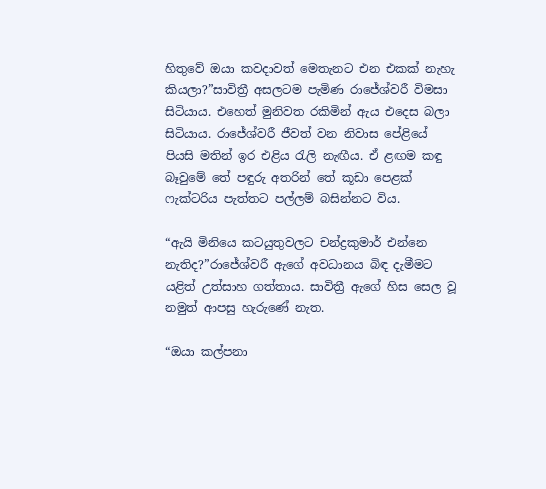හිතුවේ ඔයා කවදාවත් මෙතැනට එන එකක් නැහැ කියලා?”සාවිත්‍රී අසලටම පැමිණ රාජේශ්වරී විමසා සිටියාය. එහෙත් මුනිවත රකිමින් ඇය එදෙස බලා සිටියාය. රාජේශ්වරී ජීවත් වන නිවාස පේළියේ පියසි මතින් ඉර එළිය රැලි නැඟීය. ඒ ළඟම කඳු බෑවුමේ තේ පඳුරු අතරින් තේ කූඩා පෙළක් ෆැක්ටරිය පැත්තට පල්ලම් බසින්නට විය.

“ඇයි මිනියෙ කටයුතුවලට චන්ද්‍රකුමාර් එන්නෙ නැතිද?”රාජේශ්වරී ඇගේ අවධානය බිඳ දැමීමට යළිත් උත්සාහ ගත්තාය. සාවිත්‍රී ඇගේ හිස සෙල වූ නමුත් ආපසු හැරුණේ නැත.

“ඔයා කල්පනා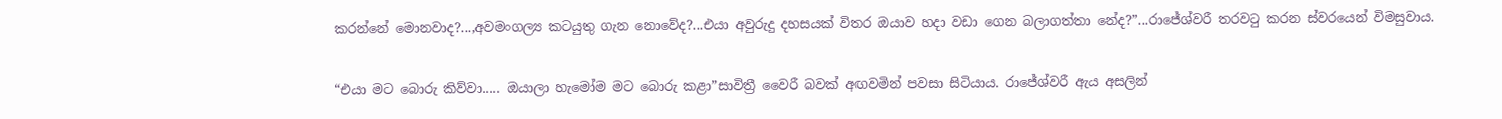කරන්නේ මොනවාද?...,අවමංගල්‍ය කටයුතු ගැන නොවේද?...එයා අවුරුදු දහසයක් විතර ඔයාව හදා වඩා ගෙන බලාගත්තා නේද?”...රාජේශ්වරී තරවටු කරන ස්වරයෙන් විමසුවාය.

“එයා මට බොරු කිව්වා..... ඔයාලා හැමෝම මට බොරු කළා”සාවිත්‍රී වෛරී බවක් අඟවමින් පවසා සිටියාය. රාජේශ්වරී ඇය අසලින්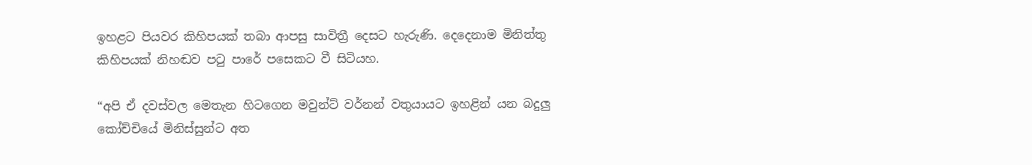ඉහළට පියවර කිහිපයක් තබා ආපසු සාවිත්‍රී දෙසට හැරුණි. දෙදෙනාම මිනිත්තු කිහිපයක් නිහඬව පටු පාරේ පසෙකට වී සිටියහ.

“අපි ඒ දවස්වල මෙතැන හිටගෙන මවුන්ට් වර්නන් වතුයායට ඉහළින් යන බදුලු කෝච්චියේ මිනිස්සුන්ට අත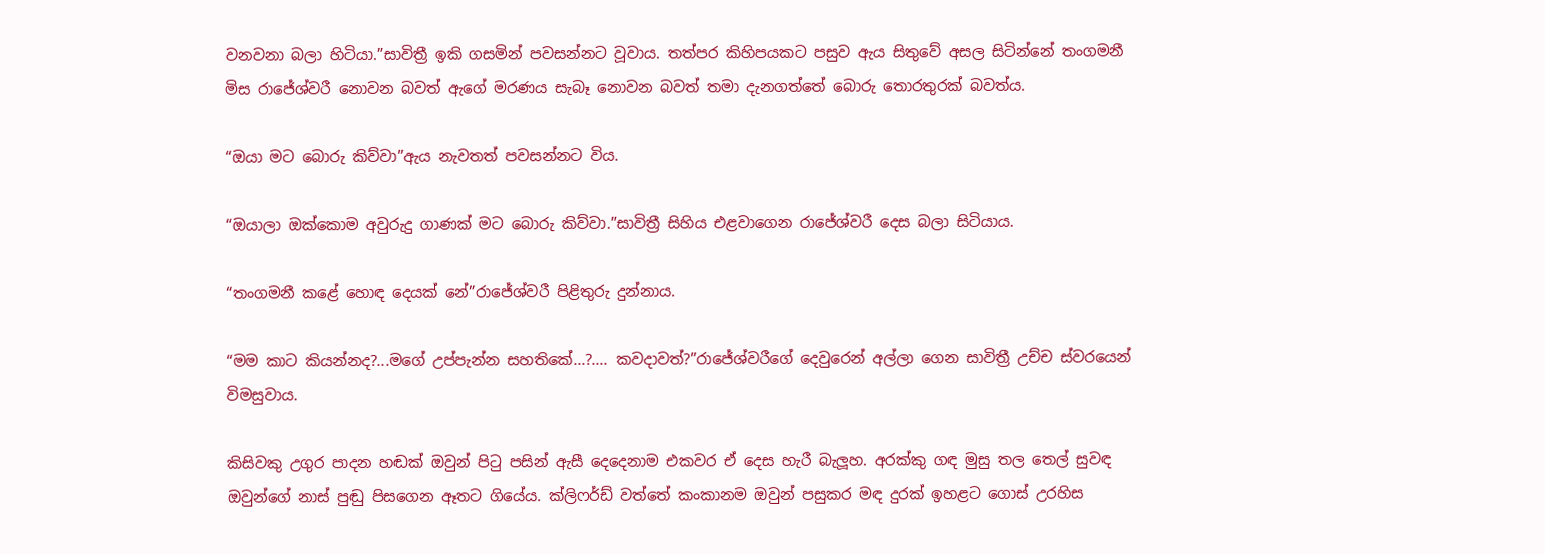වනවනා බලා හිටියා.”සාවිත්‍රී ඉකි ගසමින් පවසන්නට වූවාය. තත්පර කිහිපයකට පසුව ඇය සිතුවේ අසල සිටින්නේ තංගමනී මිස රාජේශ්වරී නොවන බවත් ඇගේ මරණය සැබෑ නොවන බවත් තමා දැනගත්තේ බොරු තොරතුරක් බවත්ය.

“ඔයා මට බොරු කිව්වා”ඇය නැවතත් පවසන්නට විය.

“ඔයාලා ඔක්කොම අවුරුදු ගාණක් මට බොරු කිව්වා.”සාවිත්‍රී සිහිය එළවාගෙන රාජේශ්වරී දෙස බලා සිටියාය.

“තංගමනී කළේ හොඳ දෙයක් නේ”රාජේශ්වරී පිළිතුරු දුන්නාය.

“මම කාට කියන්නද?...මගේ උප්පැන්න සහතිකේ...?.... කවදාවත්?”රාජේශ්වරීගේ දෙවුරෙන් අල්ලා ගෙන සාවිත්‍රී උච්ච ස්වරයෙන් විමසුවාය.

කිසිවකු උගුර පාදන හඬක් ඔවුන් පිටු පසින් ඇසී දෙදෙනාම එකවර ඒ දෙස හැරී බැලූහ. අරක්කු ගඳ මුසු තල තෙල් සුවඳ ඔවුන්ගේ නාස් පුඬු පිසගෙන ඈතට ගියේය. ක්ලිෆර්ඩ් වත්තේ කංකානම ඔවුන් පසුකර මඳ දුරක් ඉහළට ගොස් උරහිස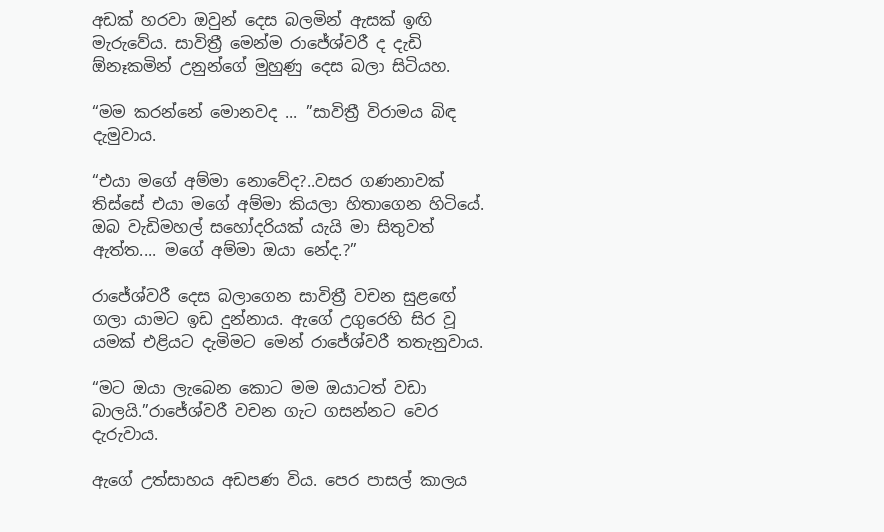අඩක් හරවා ඔවුන් දෙස බලමින් ඇසක් ඉඟි මැරුවේය. සාවිත්‍රී මෙන්ම රාජේශ්වරී ද දැඩි ඕනෑකමින් උනුන්ගේ මුහුණු දෙස බලා සිටියහ.

“මම කරන්නේ මොනවද ... ”සාවිත්‍රී විරාමය බිඳ දැමුවාය.

“එයා මගේ අම්මා නොවේද?..වසර ගණනාවක් තිස්සේ එයා මගේ අම්මා කියලා හිතාගෙන හිටියේ. ඔබ වැඩිමහල් සහෝදරියක් යැයි මා සිතුවත් ඇත්ත.... මගේ අම්මා ඔයා නේද.?”

රාජේශ්වරී දෙස බලාගෙන සාවිත්‍රී වචන සුළඟේ ගලා යාමට ඉඩ දුන්නාය. ඇගේ උගුරෙහි සිර වූ යමක් එළියට දැමිමට මෙන් රාජේශ්වරී තතැනුවාය.

“මට ඔයා ලැබෙන කොට මම ඔයාටත් වඩා බාලයි.”රාජේශ්වරී වචන ගැට ගසන්නට වෙර දැරුවාය.

ඇගේ උත්සාහය අඩපණ විය. පෙර පාසල් කාලය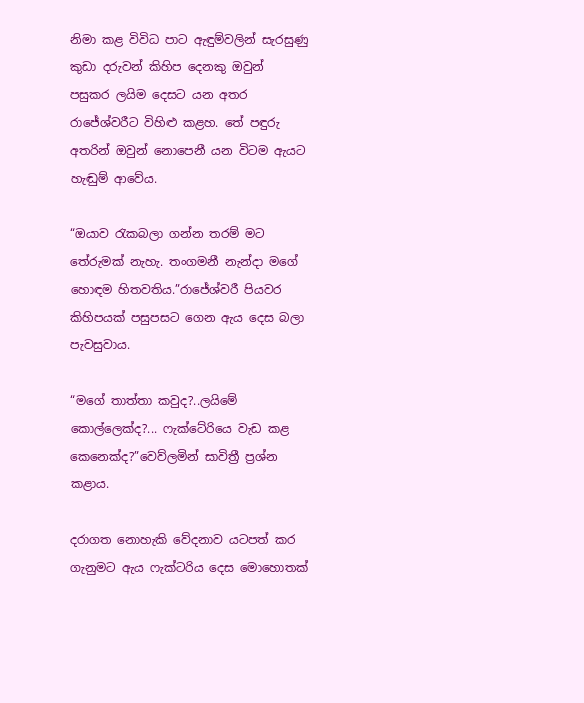නිමා කළ විවිධ පාට ඇඳුම්වලින් සැරසුණු කුඩා දරුවන් කිහිප දෙනකු ඔවුන් පසුකර ලයිම දෙසට යන අතර රාජේශ්වරීට විහිළු කළහ. තේ පඳුරු අතරින් ඔවුන් නොපෙනී යන විටම ඇයට හැඬුම් ආවේය.

“ඔයාව රැකබලා ගන්න තරම් මට තේරුමක් නැහැ. තංගමනී නැන්දා මගේ හොඳම හිතවතිය.”රාජේශ්වරී පියවර කිහිපයක් පසුපසට ගෙන ඇය දෙස බලා පැවසුවාය.

“මගේ තාත්තා කවුද?..ලයිමේ කොල්ලෙක්ද?... ෆැක්ටේරියෙ වැඩ කළ කෙනෙක්ද?”වෙව්ලමින් සාවිත්‍රී ප්‍රශ්න කළාය.

දරාගත නොහැකි වේදනාව යටපත් කර ගැනුමට ඇය ෆැක්ටරිය දෙස මොහොතක්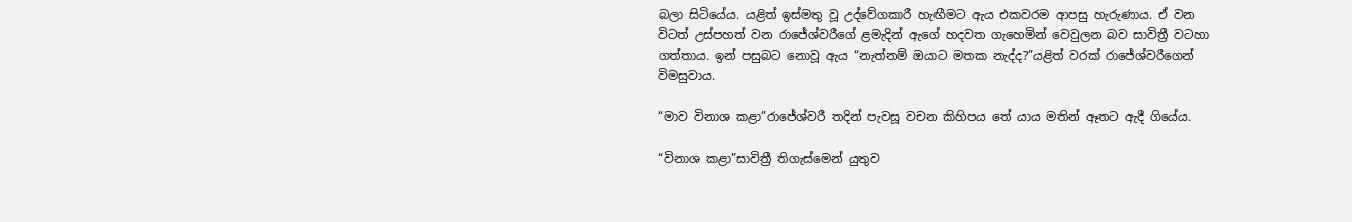බලා සිටියේය. යළිත් ඉස්මතු වූ උද්වේගකාරී හැඟීමට ඇය එකවරම ආපසු හැරුණාය. ඒ වන විටත් උස්පහත් වන රාජේශ්වරීගේ ළමැදින් ඇගේ හදවත ගැහෙමින් වෙවුලන බව සාවිත්‍රී වටහා ගත්තාය. ඉන් පසුබට නොවූ ඇය “නැත්නම් ඔයාට මතක නැද්ද?”යළිත් වරක් රාජේශ්වරීගෙන් විමසුවාය.

“මාව විනාශ කළා”රාජේශ්වරී තදින් පැවසූ වචන කිහිපය තේ යාය මතින් ඈතට ඇදී ගියේය.

“විනාශ කළා”සාවිත්‍රී තිගැස්මෙන් යුතුව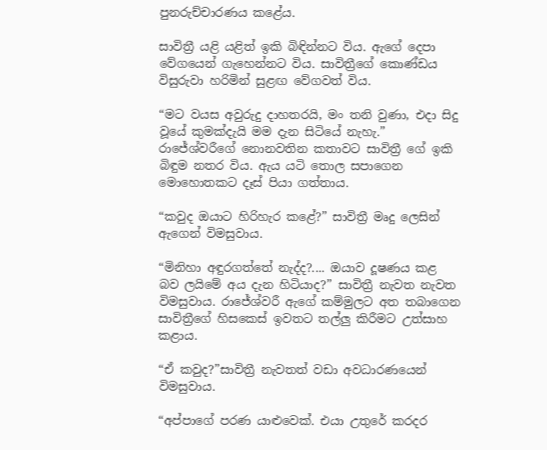පුනරුච්චාරණය කළේය.

සාවිත්‍රී යළි යළිත් ඉකි බිඳින්නට විය. ඇගේ දෙපා වේගයෙන් ගැහෙන්නට විය. සාවිත්‍රීගේ කොණ්ඩය විසුරුවා හරිමින් සුළඟ වේගවත් විය.

“මට වයස අවුරුදු දාහතරයි, මං තනි වුණා, එදා සිදු වූයේ කුමක්දැයි මම දැන සිටියේ නැහැ.” රාජේශ්වරීගේ නොනවතින කතාවට සාවිත්‍රී ගේ ඉකි බිඳුම නතර විය. ඇය යටි තොල සපාගෙන මොහොතකට දෑස් පියා ගත්තාය.

“කවුද ඔයාට හිරිහැර කළේ?” සාවිත්‍රී මෘදු ලෙසින් ඇගෙන් විමසුවාය.

“මිනිහා අඳුරගත්තේ නැද්ද?.... ඔයාව දූෂණය කළ බව ලයිමේ අය දැන හිටියාද?” සාවිත්‍රී නැවත නැවත විමසුවාය. රාජේශ්වරී ඇගේ කම්මුලට අත තබාගෙන සාවිත්‍රීගේ හිසකෙස් ඉවතට තල්ලු කිරීමට උත්සාහ කළාය.

“ඒ කවුද?”සාවිත්‍රී නැවතත් වඩා අවධාරණයෙන් විමසුවාය.

“අප්පාගේ පරණ යාළුවෙක්. එයා උතුරේ කරදර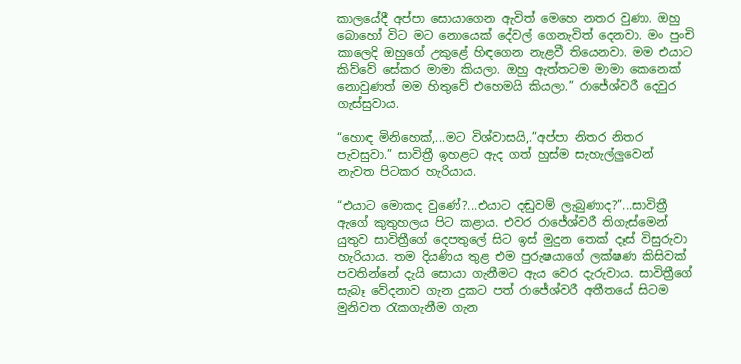කාලයේදී අප්පා සොයාගෙන ඇවිත් මෙහෙ නතර වුණා. ඔහු බොහෝ විට මට නොයෙක් දේවල් ගෙනැවිත් දෙනවා. මං පුංචි කාලෙදි ඔහුගේ උකුළේ හිඳගෙන නැළවී තියෙනවා. මම එයාට කිව්වේ සේකර මාමා කියලා. ඔහු ඇත්තටම මාමා කෙනෙක් නොවුණත් මම හිතුවේ එහෙමයි කියලා.” රාජේශ්වරී දෙවුර ගැස්සුවාය.

“හොඳ මිනිහෙක්,...මට විශ්වාසයි,.”අප්පා නිතර නිතර පැවසුවා.” සාවිත්‍රී ඉහළට ඇද ගත් හුස්ම සැහැල්ලුවෙන් නැවත පිටකර හැරියාය.

“එයාට මොකද වුණේ?...එයාට දඬුවම් ලැබුණාද?”...සාවිත්‍රී ඇගේ කුතුහලය පිට කළාය. එවර රාජේශ්වරී තිගැස්මෙන් යුතුව සාවිත්‍රීගේ දෙපතුලේ සිට ඉස් මුදුන තෙක් දෑස් විසුරුවා හැරියාය. තම දියණිය තුළ එම පුරුෂයාගේ ලක්ෂණ කිසිවක් පවතින්නේ දැයි සොයා ගැනීමට ඇය වෙර දැරුවාය. සාවිත්‍රීගේ සැබෑ වේදනාව ගැන දුකට පත් රාජේශ්වරී අතීතයේ සිටම මුනිවත රැකගැනීම ගැන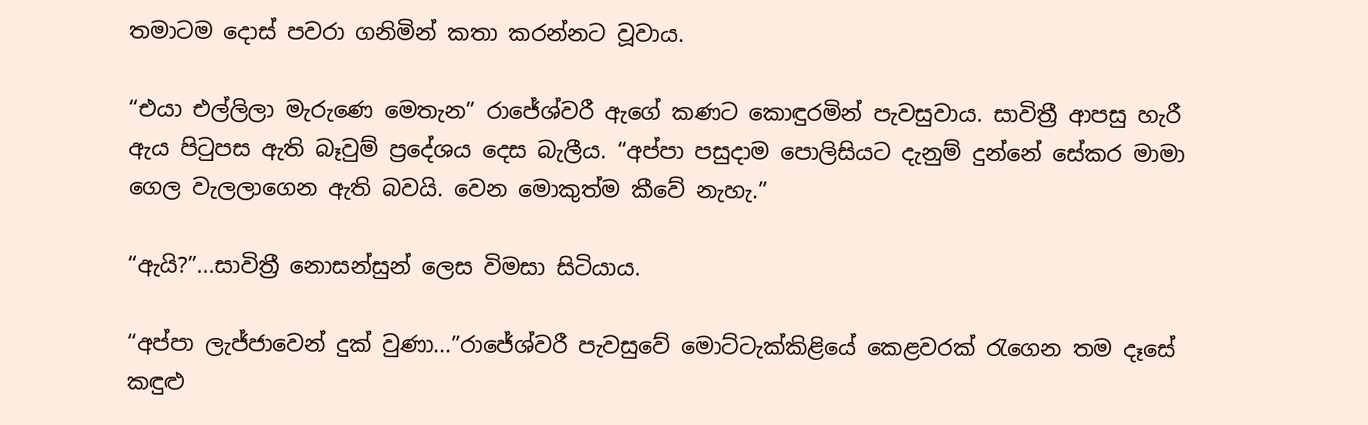තමාටම දොස් පවරා ගනිමින් කතා කරන්නට වූවාය.

“එයා එල්ලිලා මැරුණෙ මෙතැන” රාජේශ්වරී ඇගේ කණට කොඳුරමින් පැවසුවාය. සාවිත්‍රී ආපසු හැරී ඇය පිටුපස ඇති බෑවුම් ප්‍රදේශය දෙස බැලීය. “අප්පා පසුදාම පොලිසියට දැනුම් දුන්නේ සේකර මාමා ගෙල වැලලාගෙන ඇති බවයි. වෙන මොකුත්ම කීවේ නැහැ.”

“ඇයි?”...සාවිත්‍රී නොසන්සුන් ලෙස විමසා සිටියාය.

“අප්පා ලැජ්ජාවෙන් දුක් වුණා...”රාජේශ්වරී පැවසුවේ මොට්ටැක්කිළියේ කෙළවරක් රැගෙන තම දෑසේ කඳුළු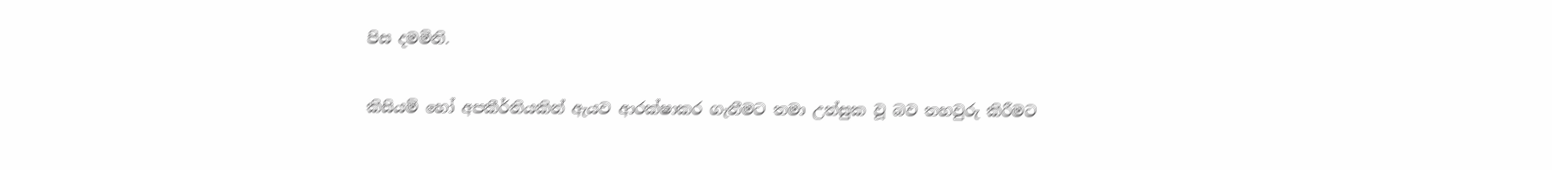පිස දමමිනි.

කිසියම් හෝ අපකීර්තියකින් ඇයව ආරක්ෂාකර ගැනීමට තමා උත්සුක වූ බව තහවුරු කිරීමට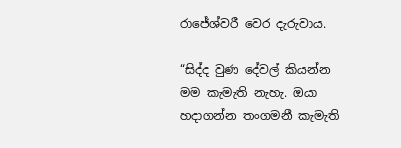රාජේශ්වරී වෙර දැරුවාය.

“සිද්ද වුණ දේවල් කියන්න මම කැමැති නැහැ. ඔයා හදාගන්න තංගමනී කැමැති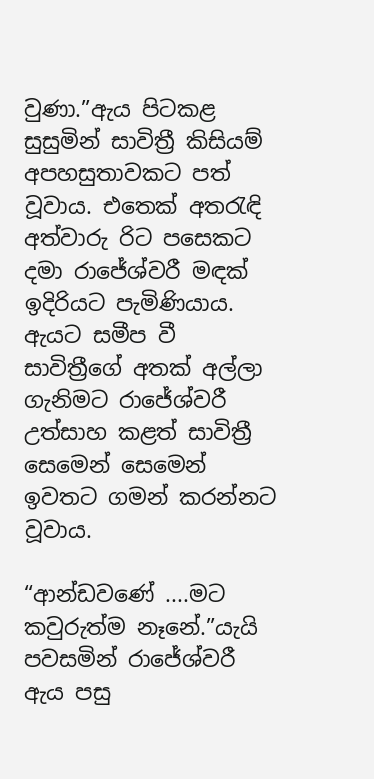වුණා.”ඇය පිටකළ සුසුමින් සාවිත්‍රී කිසියම් අපහසුතාවකට පත් වූවාය. එතෙක් අතරැඳි අත්වාරු රිට පසෙකට දමා රාජේශ්වරී මඳක් ඉදිරියට පැමිණියාය. ඇයට සමීප වී සාවිත්‍රීගේ අතක් අල්ලා ගැනිමට රාජේශ්වරී උත්සාහ කළත් සාවිත්‍රී සෙමෙන් සෙමෙන් ඉවතට ගමන් කරන්නට වූවාය.

“ආන්ඩවණේ ....මට කවුරුත්ම නෑනේ.”යැයි පවසමින් රාජේශ්වරී ඇය පසු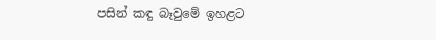පසින් කඳු බෑවුමේ ඉහළට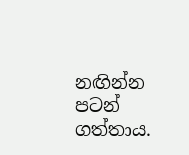නඟින්න පටන් ගත්තාය.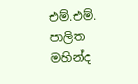එම්.එම්. පාලිත මහින්ද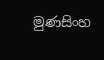මුණසිංහ